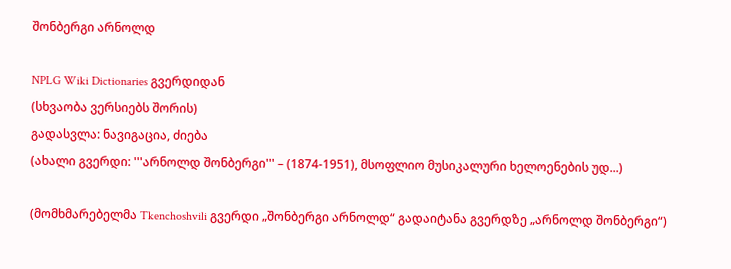შონბერგი არნოლდ

NPLG Wiki Dictionaries გვერდიდან
(სხვაობა ვერსიებს შორის)
გადასვლა: ნავიგაცია, ძიება
(ახალი გვერდი: '''არნოლდ შონბერგი''' – (1874-1951), მსოფლიო მუსიკალური ხელოენების უდ...)

(მომხმარებელმა Tkenchoshvili გვერდი „შონბერგი არნოლდ“ გადაიტანა გვერდზე „არნოლდ შონბერგი“)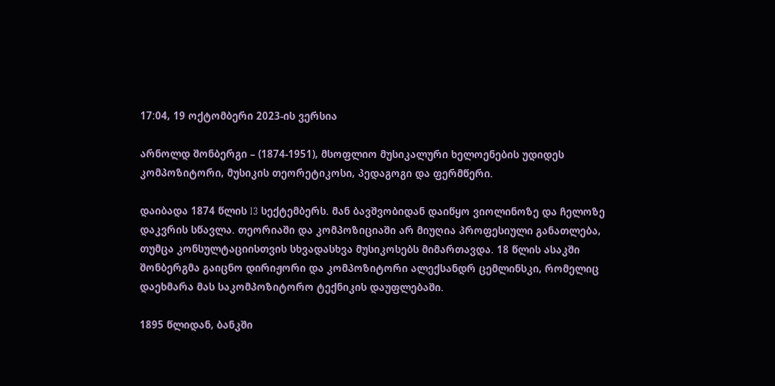17:04, 19 ოქტომბერი 2023-ის ვერსია

არნოლდ შონბერგი – (1874-1951), მსოფლიო მუსიკალური ხელოენების უდიდეს კომპოზიტორი, მუსიკის თეორეტიკოსი, პედაგოგი და ფერმწერი.

დაიბადა 1874 წლის I3 სექტემბერს. მან ბავშვობიდან დაიწყო ვიოლინოზე და ჩელოზე დაკვრის სწავლა. თეორიაში და კომპოზიციაში არ მიუღია პროფესიული განათლება, თუმცა კონსულტაციისთვის სხვადასხვა მუსიკოსებს მიმართავდა. 18 წლის ასაკში შონბერგმა გაიცნო დირიჟორი და კომპოზიტორი ალექსანდრ ცემლინსკი, რომელიც დაეხმარა მას საკომპოზიტორო ტექნიკის დაუფლებაში.

1895 წლიდან, ბანკში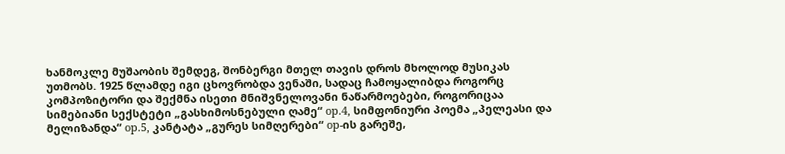ხანმოკლე მუშაობის შემდეგ, შონბერგი მთელ თავის დროს მხოლოდ მუსიკას უთმობს. 1925 წლამდე იგი ცხოვრობდა ვენაში, სადაც ჩამოყალიბდა როგორც კომპოზიტორი და შექმნა ისეთი მნიშვნელოვანი ნაწარმოებები, როგორიცაა სიმებიანი სექსტეტი „გასხიმოსნებული ღამე“ op.4, სიმფონიური პოემა „პელეასი და მელიზანდა“ op.5, კანტატა „გურეს სიმღერები“ op-ის გარეშე,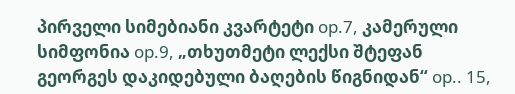პირველი სიმებიანი კვარტეტი op.7, კამერული სიმფონია op.9, „თხუთმეტი ლექსი შტეფან გეორგეს დაკიდებული ბაღების წიგნიდან“ op.. 15,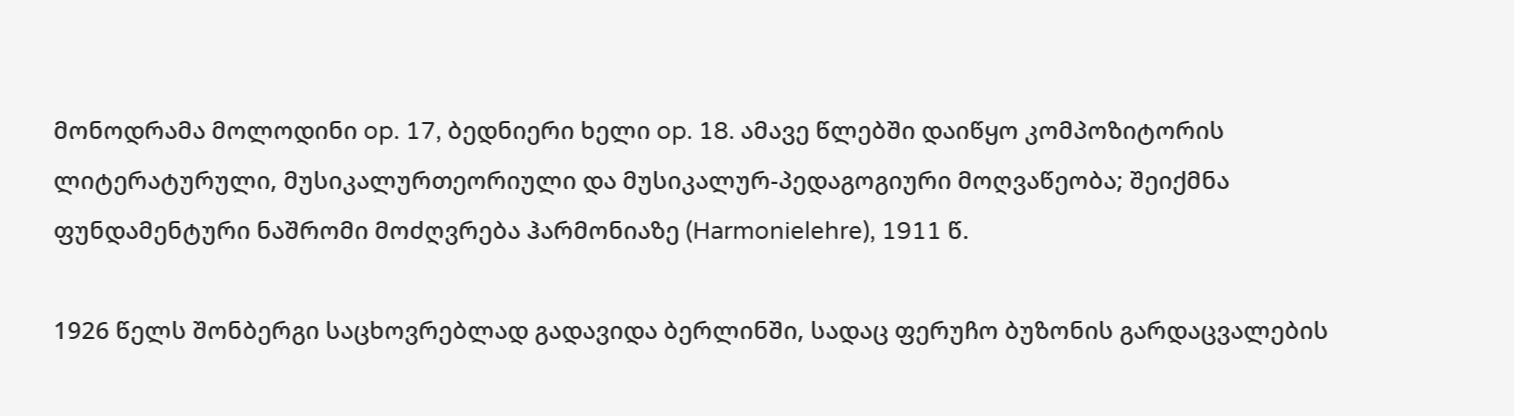მონოდრამა მოლოდინი op. 17, ბედნიერი ხელი op. 18. ამავე წლებში დაიწყო კომპოზიტორის ლიტერატურული, მუსიკალურთეორიული და მუსიკალურ-პედაგოგიური მოღვაწეობა; შეიქმნა ფუნდამენტური ნაშრომი მოძღვრება ჰარმონიაზე (Harmonielehre), 1911 წ.

1926 წელს შონბერგი საცხოვრებლად გადავიდა ბერლინში, სადაც ფერუჩო ბუზონის გარდაცვალების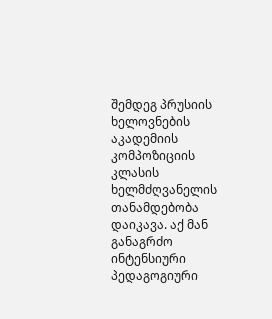შემდეგ პრუსიის ხელოვნების აკადემიის კომპოზიციის კლასის ხელმძღვანელის თანამდებობა დაიკავა. აქ მან განაგრძო ინტენსიური პედაგოგიური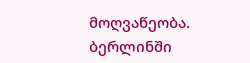მოღვაწეობა. ბერლინში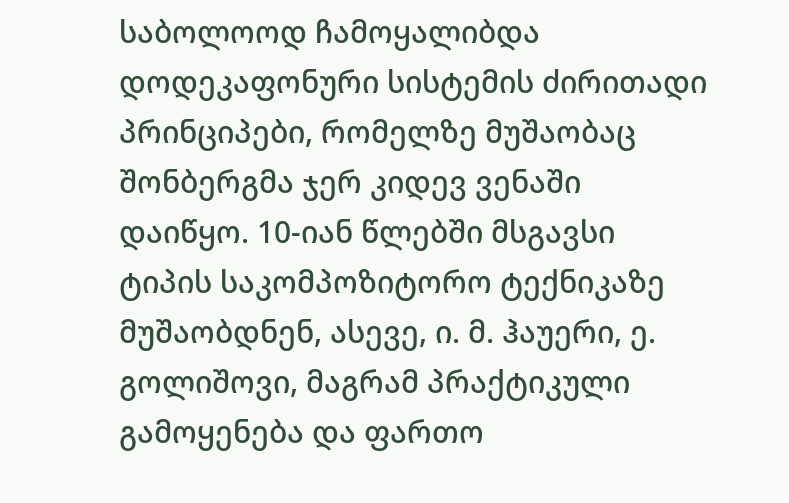საბოლოოდ ჩამოყალიბდა დოდეკაფონური სისტემის ძირითადი პრინციპები, რომელზე მუშაობაც შონბერგმა ჯერ კიდევ ვენაში დაიწყო. 10-იან წლებში მსგავსი ტიპის საკომპოზიტორო ტექნიკაზე მუშაობდნენ, ასევე, ი. მ. ჰაუერი, ე. გოლიშოვი, მაგრამ პრაქტიკული გამოყენება და ფართო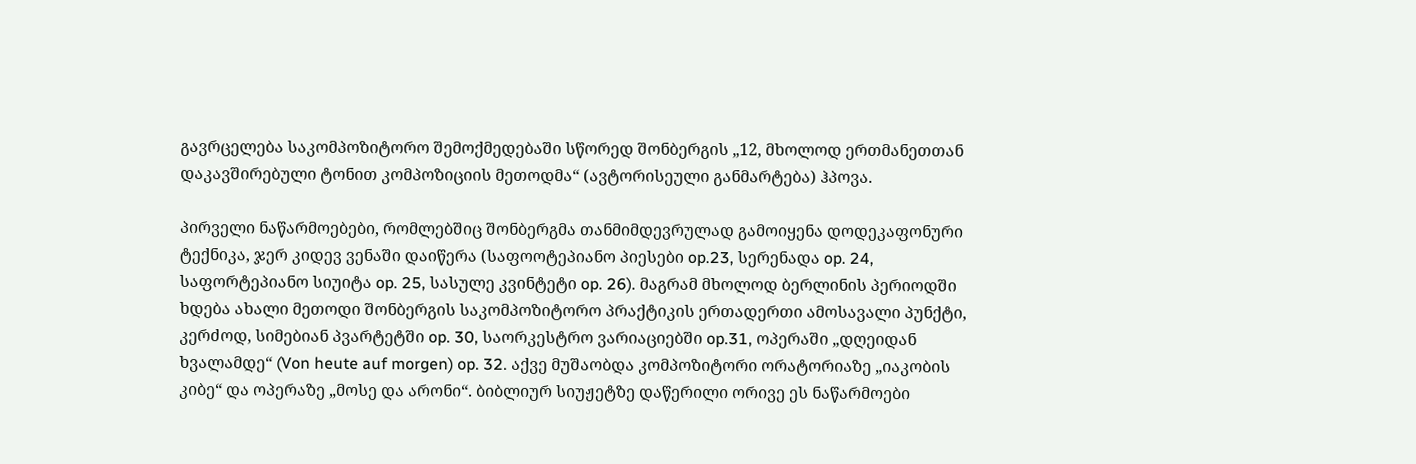გავრცელება საკომპოზიტორო შემოქმედებაში სწორედ შონბერგის „12, მხოლოდ ერთმანეთთან დაკავშირებული ტონით კომპოზიციის მეთოდმა“ (ავტორისეული განმარტება) ჰპოვა.

პირველი ნაწარმოებები, რომლებშიც შონბერგმა თანმიმდევრულად გამოიყენა დოდეკაფონური ტექნიკა, ჯერ კიდევ ვენაში დაიწერა (საფოოტეპიანო პიესები op.23, სერენადა op. 24, საფორტეპიანო სიუიტა op. 25, სასულე კვინტეტი op. 26). მაგრამ მხოლოდ ბერლინის პერიოდში ხდება ახალი მეთოდი შონბერგის საკომპოზიტორო პრაქტიკის ერთადერთი ამოსავალი პუნქტი, კერძოდ, სიმებიან პვარტეტში op. 30, საორკესტრო ვარიაციებში op.31, ოპერაში „დღეიდან ხვალამდე“ (Von heute auf morgen) op. 32. აქვე მუშაობდა კომპოზიტორი ორატორიაზე „იაკობის კიბე“ და ოპერაზე „მოსე და არონი“. ბიბლიურ სიუჟეტზე დაწერილი ორივე ეს ნაწარმოები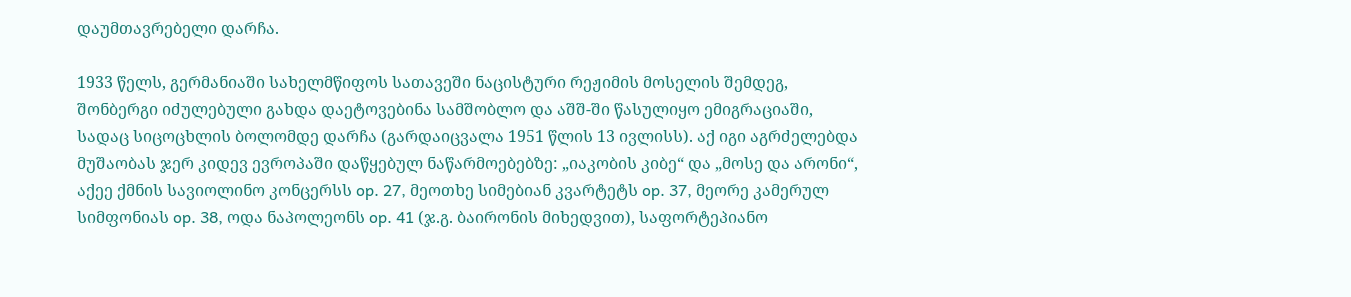დაუმთავრებელი დარჩა.

1933 წელს, გერმანიაში სახელმწიფოს სათავეში ნაცისტური რეჟიმის მოსელის შემდეგ, შონბერგი იძულებული გახდა დაეტოვებინა სამშობლო და აშშ-ში წასულიყო ემიგრაციაში, სადაც სიცოცხლის ბოლომდე დარჩა (გარდაიცვალა 1951 წლის 13 ივლისს). აქ იგი აგრძელებდა მუშაობას ჯერ კიდევ ევროპაში დაწყებულ ნაწარმოებებზე: „იაკობის კიბე“ და „მოსე და არონი“, აქეე ქმნის სავიოლინო კონცერსს op. 27, მეოთხე სიმებიან კვარტეტს op. 37, მეორე კამერულ სიმფონიას op. 38, ოდა ნაპოლეონს op. 41 (ჯ.გ. ბაირონის მიხედვით), საფორტეპიანო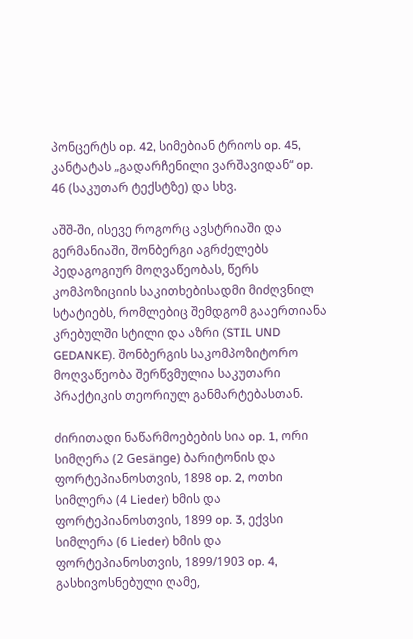პონცერტს op. 42, სიმებიან ტრიოს op. 45, კანტატას „გადარჩენილი ვარშავიდან“ op. 46 (საკუთარ ტექსტზე) და სხვ.

აშშ-ში, ისევე როგორც ავსტრიაში და გერმანიაში, შონბერგი აგრძელებს პედაგოგიურ მოღვაწეობას, წერს კომპოზიციის საკითხებისადმი მიძღვნილ სტატიებს, რომლებიც შემდგომ გააერთიანა კრებულში სტილი და აზრი (STIL UND GEDANKE). შონბერგის საკომპოზიტორო მოღვაწეობა შერწვმულია საკუთარი პრაქტიკის თეორიულ განმარტებასთან.

ძირითადი ნაწარმოებების სია op. 1, ორი სიმღერა (2 Gesänge) ბარიტონის და ფორტეპიანოსთვის, 1898 op. 2, ოთხი სიმლერა (4 Lieder) ხმის და ფორტეპიანოსთვის, 1899 op. 3, ექვსი სიმლერა (6 Lieder) ხმის და ფორტეპიანოსთვის, 1899/1903 op. 4, გასხივოსნებული ღამე,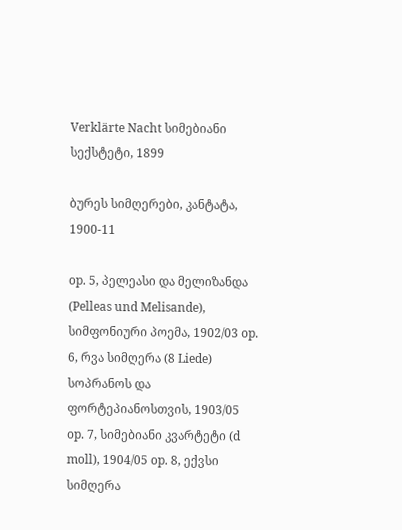Verklärte Nacht სიმებიანი სექსტეტი, 1899

ბურეს სიმღერები, კანტატა, 1900-11

op. 5, პელეასი და მელიზანდა (Pelleas und Melisande), სიმფონიური პოემა, 1902/03 op. 6, რვა სიმღერა (8 Liede) სოპრანოს და ფორტეპიანოსთვის, 1903/05 op. 7, სიმებიანი კვარტეტი (d moll), 1904/05 op. 8, ექვსი სიმღერა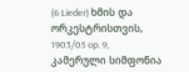(6 Lieder) ხმის და ორკესტრისთვის, 1903/05 op. 9, კამერული სიმფონია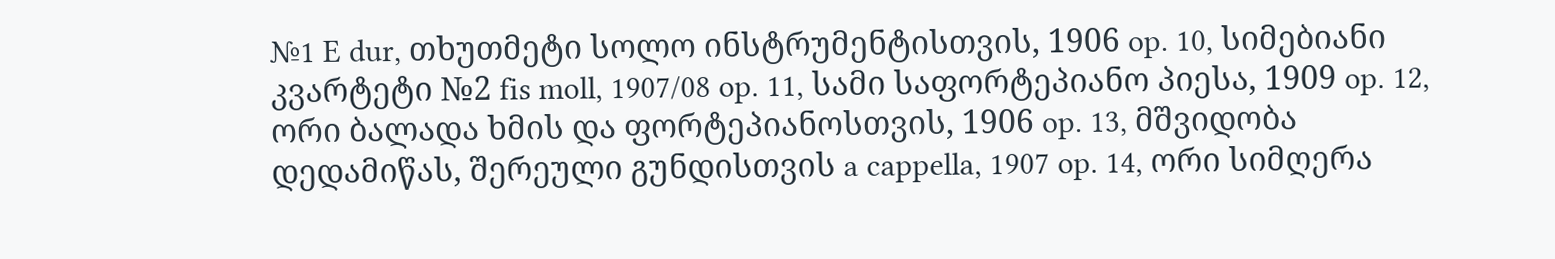№1 E dur, თხუთმეტი სოლო ინსტრუმენტისთვის, 1906 op. 10, სიმებიანი კვარტეტი №2 fis moll, 1907/08 op. 11, სამი საფორტეპიანო პიესა, 1909 op. 12, ორი ბალადა ხმის და ფორტეპიანოსთვის, 1906 op. 13, მშვიდობა დედამიწას, შერეული გუნდისთვის a cappella, 1907 op. 14, ორი სიმღერა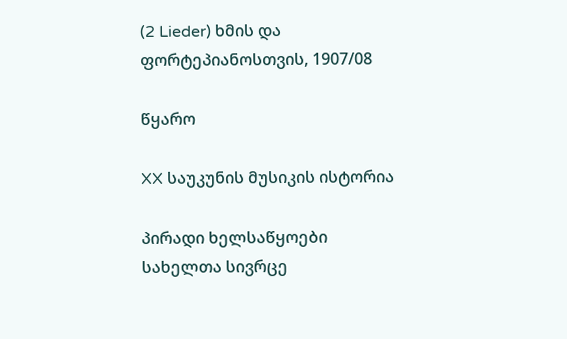(2 Lieder) ხმის და ფორტეპიანოსთვის, 1907/08

წყარო

XX საუკუნის მუსიკის ისტორია

პირადი ხელსაწყოები
სახელთა სივრცე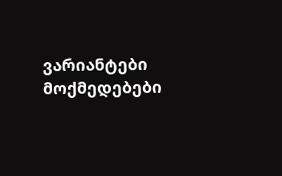ვარიანტები
მოქმედებები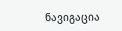ნავიგაცია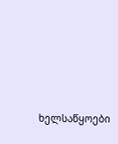ხელსაწყოები